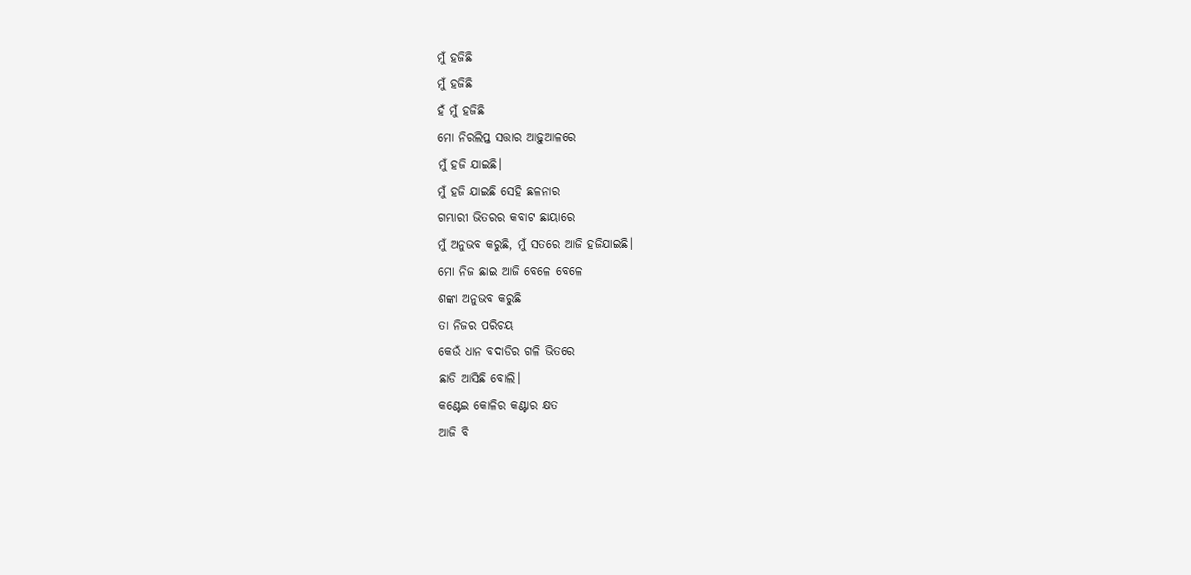ମୁଁ ହଜିଛି
ମୁଁ ହଜିଛି
ହଁ ମୁଁ ହଜିଛି
ମୋ ନିରଲିପ୍ତ ସତ୍ତାର ଆଢ଼ୁଆଳରେ
ମୁଁ ହଜି ଯାଇଛି।
ମୁଁ ହଜି ଯାଇଛି ସେହି ଛଳନାର
ଗମ୍ଭାରୀ ଭିତରର କବାଟ ଛାୟାରେ
ମୁଁ ଅନୁଭବ କରୁଛି, ମୁଁ ସତରେ ଆଜି ହଜିଯାଇଛି।
ମୋ ନିଜ ଛାଇ ଆଜି ବେଳେ ବେଳେ
ଶଙ୍କା ଅନୁଭବ କରୁଛି
ତା ନିଜର ପରିଚୟ
କେଉଁ ଧାନ ବଦାଡିର ଗଳି ଭିତରେ
ଛାଡି ଆସିଛି ବୋଲି।
କଣ୍ଟେଇ କୋଳିର କଣ୍ଟାର କ୍ଷତ
ଆଜି ବି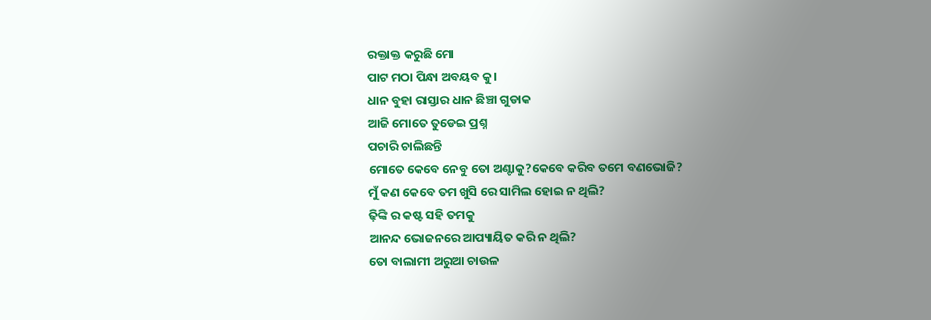ରକ୍ତାକ୍ତ କରୁଛି ମୋ
ପାଟ ମଠା ପିନ୍ଧା ଅବୟବ କୁ।
ଧାନ ବୁହା ରାସ୍ତାର ଧାନ ଛିଞ୍ଚା ଗୁଡାକ
ଆଜି ମୋତେ ତୁଡେଇ ପ୍ରଶ୍ନ
ପଚାରି ଚାଲିଛନ୍ତି
ମୋତେ କେବେ ନେବୁ ତୋ ଅଣ୍ଟାକୁ?କେବେ କରିବ ତମେ ବଣଭୋଜି?
ମୁଁ କଣ କେବେ ତମ ଖୁସି ରେ ସାମିଲ ହୋଇ ନ ଥିଲି?
ଢ଼ିଙ୍କି ର କଷ୍ଟ ସହି ତମକୁ
ଆନନ୍ଦ ଭୋଜନରେ ଆପ୍ୟାୟିତ କରି ନ ଥିଲି?
ତୋ ବାଲାମୀ ଅରୁଆ ଚାଉଳ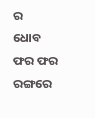ର
ଧୋବ ଫର ଫର ରଙ୍ଗରେ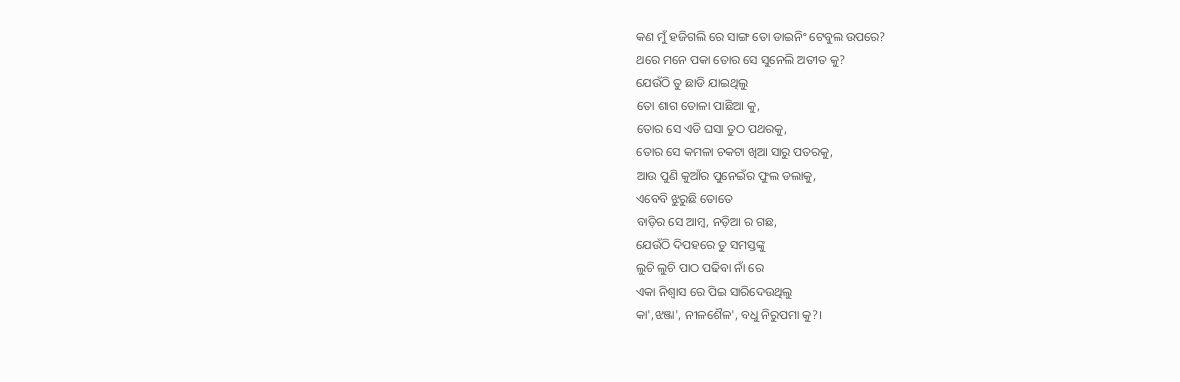କଣ ମୁଁ ହଜିଗଲି ରେ ସାଙ୍ଗ ତୋ ଡାଇନିଂ ଟେବୁଲ ଉପରେ?
ଥରେ ମନେ ପକା ତୋର ସେ ସୁନେଲି ଅତୀତ କୁ?
ଯେଉଁଠି ତୁ ଛାଡି ଯାଇଥିଲୁ
ତୋ ଶାଗ ତୋଳା ପାଛିଆ କୁ,
ତୋର ସେ ଏଡି ଘସା ତୁଠ ପଥରକୁ,
ତୋର ସେ କମଳା ଚକଟା ଖିଆ ସାରୁ ପତରକୁ,
ଆଉ ପୁଣି କୁଆଁର ପୁନେଇଁର ଫୁଲ ଡଲାକୁ,
ଏବେବି ଝୁରୁଛି ତୋତେ
ବାଡ଼ିର ସେ ଆମ୍ବ, ନଡ଼ିଆ ର ଗଛ,
ଯେଉଁଠି ଦିପହରେ ତୁ ସମସ୍ତଙ୍କୁ
ଲୁଚି ଲୁଚି ପାଠ ପଢିବା ନାଁ ରେ
ଏକା ନିଶ୍ଵାସ ରେ ପିଇ ସାରିଦେଉଥିଲୁ
କା',ଝଞ୍ଜା', ନୀଳଶୈଳ', ବଧୁ ନିରୁପମା କୁ?।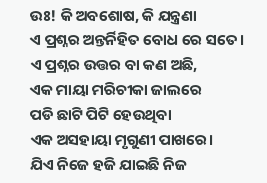ଉଃ! କି ଅବଶୋଷ, କି ଯନ୍ତ୍ରଣା
ଏ ପ୍ରଶ୍ନର ଅନ୍ତର୍ନିହିତ ବୋଧ ରେ ସତେ।
ଏ ପ୍ରଶ୍ନର ଉତ୍ତର ବା କଣ ଅଛି,
ଏକ ମାୟା ମରିଚୀକା ଜାଲରେ
ପଡି ଛାଟି ପିଟି ହେଉଥିବା
ଏକ ଅସହାୟା ମୃଗୁଣୀ ପାଖରେ।
ଯିଏ ନିଜେ ହଜି ଯାଇଛି ନିଜ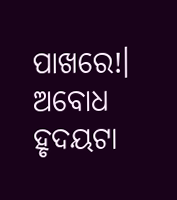ପାଖରେ!।
ଅବୋଧ ହୃଦୟଟା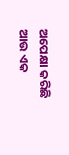ଅପେକ୍ଷା କରିଛି
ଆଉ ଏକ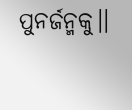ପୁନର୍ଜନ୍ମକୁ।।